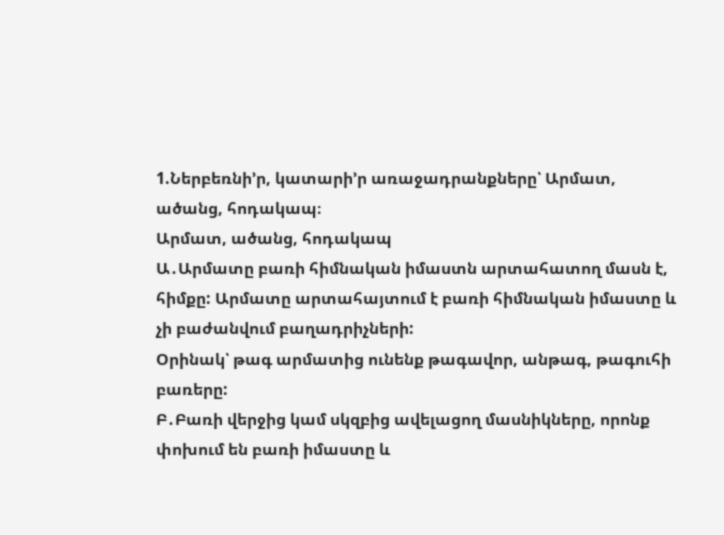1.Ներբեռնի’ր, կատարի’ր առաջադրանքները՝ Արմատ, ածանց, հոդակապ։
Արմատ, ածանց, հոդակապ
Ա․Արմատը բառի հիմնական իմաստն արտահատող մասն է, հիմքը: Արմատը արտահայտում է բառի հիմնական իմաստը և չի բաժանվում բաղադրիչների:
Օրինակ՝ թագ արմատից ունենք թագավոր, անթագ, թագուհի բառերը:
Բ․Բառի վերջից կամ սկզբից ավելացող մասնիկները, որոնք փոխում են բառի իմաստը և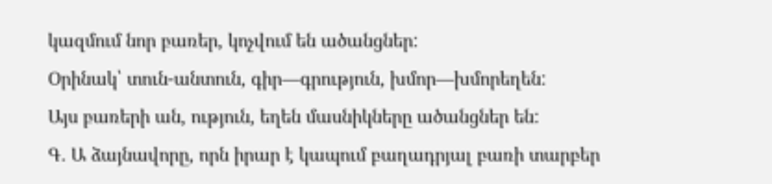կազմում նոր բառեր, կոչվում են ածանցներ:
Օրինակ՝ տուն-անտուն, գիր—գրություն, խմոր—խմորեղեն:
Այս բառերի ան, ություն, եղեն մասնիկները ածանցներ են:
Գ․ Ա ձայնավորը, որն իրար է կապում բաղադրյալ բառի տարբեր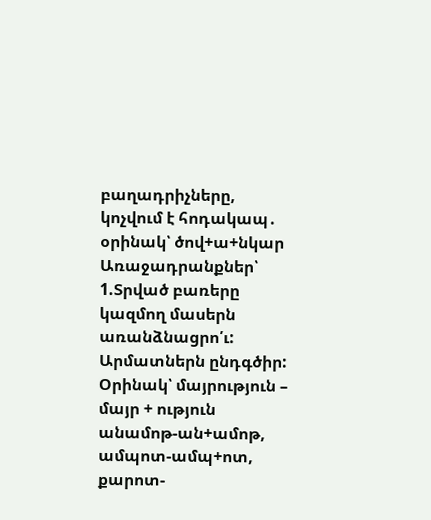բաղադրիչները, կոչվում է հոդակապ․ օրինակ՝ ծով+ա+նկար
Առաջադրանքներ՝
1.Տրված բառերը կազմող մասերն առանձնացրո՛ւ: Արմատներն ընդգծիր:
Օրինակ՝ մայրություն – մայր + ություն
անամոթ-ան+ամոթ, ամպոտ-ամպ+ոտ, քարոտ-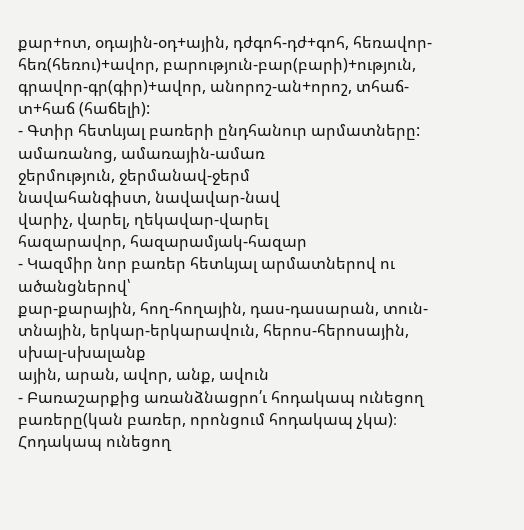քար+ոտ, օդային-օդ+ային, դժգոհ-դժ+գոհ, հեռավոր-հեռ(հեռու)+ավոր, բարություն-բար(բարի)+ություն, գրավոր-գր(գիր)+ավոր, անորոշ-ան+որոշ, տհաճ-տ+հաճ (հաճելի):
- Գտիր հետևյալ բառերի ընդհանուր արմատները:
ամառանոց, ամառային-ամառ
ջերմություն, ջերմանավ-ջերմ
նավահանգիստ, նավավար-նավ
վարիչ, վարել, ղեկավար-վարել
հազարավոր, հազարամյակ-հազար
- Կազմիր նոր բառեր հետևյալ արմատներով ու ածանցներով՝
քար-քարային, հող-հողային, դաս-դասարան, տուն-տնային, երկար-երկարավուն, հերոս-հերոսային, սխալ-սխալանք
ային, արան, ավոր, անք, ավուն
- Բառաշարքից առանձնացրո՛ւ հոդակապ ունեցող բառերը(կան բառեր, որոնցում հոդակապ չկա)։ Հոդակապ ունեցող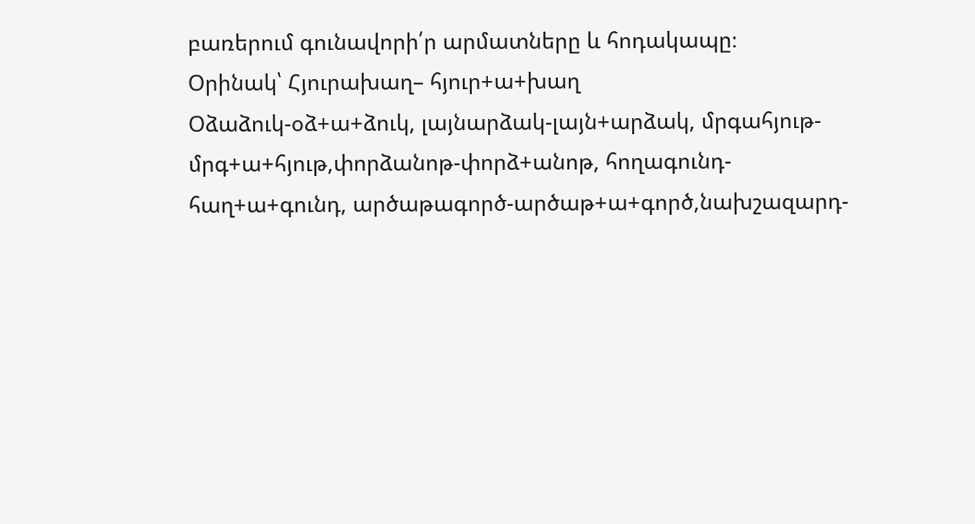բառերում գունավորի՛ր արմատները և հոդակապը։
Օրինակ՝ Հյուրախաղ– հյուր+ա+խաղ
Օձաձուկ-օձ+ա+ձուկ, լայնարձակ-լայն+արձակ, մրգահյութ-մրգ+ա+հյութ,փորձանոթ-փորձ+անոթ, հողագունդ-հաղ+ա+գունդ, արծաթագործ-արծաթ+ա+գործ,նախշազարդ-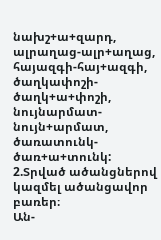նախշ+ա+զարդ, ալրաղաց-ալր+աղաց, հայազգի-հայ+ազգի, ծաղկափոշի-ծաղկ+ա+փոշի, նույնարմատ-նույն+արմատ, ծառատունկ-ծառ+ա+տունկ:
2.Տրված ածանցներով կազմել ածանցավոր բառեր։
Ան-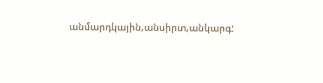անմարդկային,անսիրտ,անկարգ: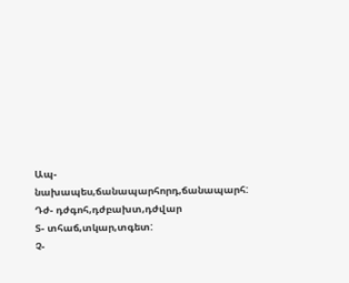Ապ-նախապես,ճանապարհորդ,ճանապարհ:
Դժ- դժգոհ,դժբախտ,դժվար
Տ- տհաճ,տկար,տգետ:
Չ-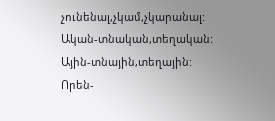չունենալ,չկամ,չկարանալ:
Ական-տնական,տեղական:
Ային-տնային,տեղային:
Որեն-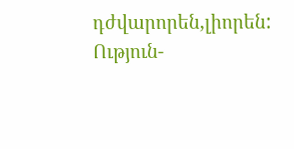դժվարորեն,լիորեն:
Ություն-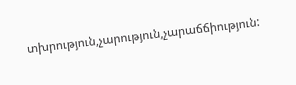տխրություն,չարություն,չարաճճիություն: